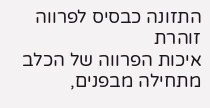התזונה כבסיס לפרווה זוהרת
איכות הפרווה של הכלב מתחילה מבפנים,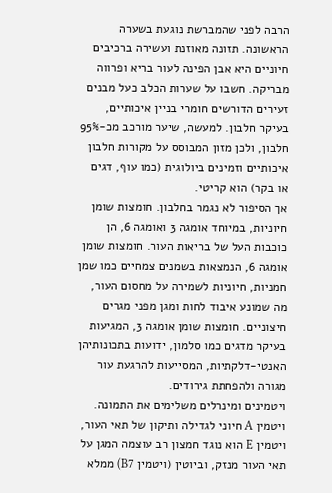הרבה לפני שהמברשת נוגעת בשערה הראשונה. תזונה מאוזנת ועשירה ברכיבים חיוניים היא אבן הפינה לעור בריא ופרווה מבריקה. חשבו על שערות הכלב כעל מבנים זעירים הדורשים חומרי בניין איכותיים, בעיקר חלבון. למעשה, שיער מורכב מכ-95% חלבון, ולכן מזון המבוסס על מקורות חלבון איכותיים וזמינים ביולוגית (כמו עוף, דגים או בקר) הוא קריטי.
אך הסיפור לא נגמר בחלבון. חומצות שומן חיוניות, במיוחד אומגה 3 ואומגה 6, הן כוכבות העל של בריאות העור. חומצות שומן אומגה 6, הנמצאות בשמנים צמחיים כמו שמן חמניות, חיוניות לשמירה על מחסום העור, מה שמונע איבוד לחות ומגן מפני מגרים חיצוניים. חומצות שומן אומגה 3, המגיעות בעיקר מדגים כמו סלמון, ידועות בתכונותיהן האנטי-דלקתיות, המסייעות להרגעת עור מגורה ולהפחתת גירודים.
ויטמינים ומינרלים משלימים את התמונה. ויטמין A חיוני לגדילה ותיקון של תאי העור, ויטמין E הוא נוגד חמצון רב עוצמה המגן על תאי העור מנזק, וביוטין (ויטמין B7) ממלא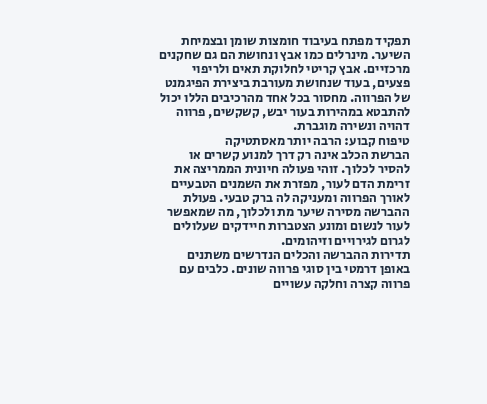תפקיד מפתח בעיבוד חומצות שומן ובצמיחת השיער. מינרלים כמו אבץ ונחושת הם גם שחקנים מרכזיים. אבץ קריטי לחלוקת תאים ולריפוי פצעים, בעוד שנחושת מעורבת ביצירת הפיגמנט של הפרווה. מחסור בכל אחד מהרכיבים הללו יכול להתבטא במהירות בעור יבש, קשקשים, פרווה דהויה ונשירה מוגברת.
טיפוח קבוע: הרבה יותר מאסתטיקה
הברשת הכלב אינה רק דרך למנוע קשרים או להסיר לכלוך. זוהי פעולה חיונית הממריצה את זרימת הדם לעור, מפזרת את השמנים הטבעיים לאורך הפרווה ומעניקה לה ברק טבעי. פעולת ההברשה מסירה שיער מת ולכלוך, מה שמאפשר לעור לנשום ומונע הצטברות חיידקים שעלולים לגרום לגירויים וזיהומים.
תדירות ההברשה והכלים הנדרשים משתנים באופן דרמטי בין סוגי פרווה שונים. כלבים עם פרווה קצרה וחלקה עשויים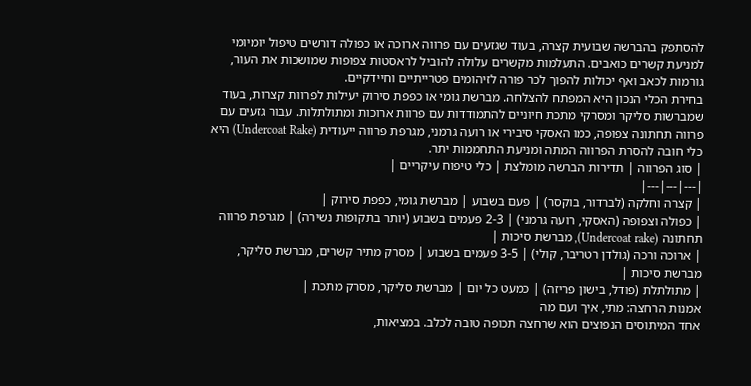להסתפק בהברשה שבועית קצרה, בעוד שגזעים עם פרווה ארוכה או כפולה דורשים טיפול יומיומי למניעת קשרים כואבים. התעלמות מקשרים עלולה להוביל לראסטות צפופות שמושכות את העור, גורמות לכאב ואף יכולות להפוך לכר פורה לזיהומים פטרייתיים וחיידקיים.
בחירת הכלי הנכון היא המפתח להצלחה. מברשת גומי או כפפת סירוק יעילות לפרוות קצרות, בעוד שמברשות סליקר ומסרקי מתכת חיוניים להתמודדות עם פרוות ארוכות ומתולתלות. עבור גזעים עם פרווה תחתונה צפופה, כמו האסקי סיבירי או רועה גרמני, מגרפת פרווה ייעודית (Undercoat Rake) היא כלי חובה להסרת הפרווה המתה ומניעת התחממות יתר.
| סוג הפרווה | תדירות הברשה מומלצת | כלי טיפוח עיקריים |
|---|---|---|
| קצרה וחלקה (לברדור, בוקסר) | פעם בשבוע | מברשת גומי, כפפת סירוק |
| כפולה וצפופה (האסקי, רועה גרמני) | 2-3 פעמים בשבוע (יותר בתקופות נשירה) | מגרפת פרווה תחתונה (Undercoat rake), מברשת סיכות |
| ארוכה ורכה (גולדן רטריבר, קולי) | 3-5 פעמים בשבוע | מסרק מתיר קשרים, מברשת סליקר, מברשת סיכות |
| מתולתלת (פודל, בישון פריזה) | כמעט כל יום | מברשת סליקר, מסרק מתכת |
אמנות הרחצה: מתי, איך ועם מה
אחד המיתוסים הנפוצים הוא שרחצה תכופה טובה לכלב. במציאות,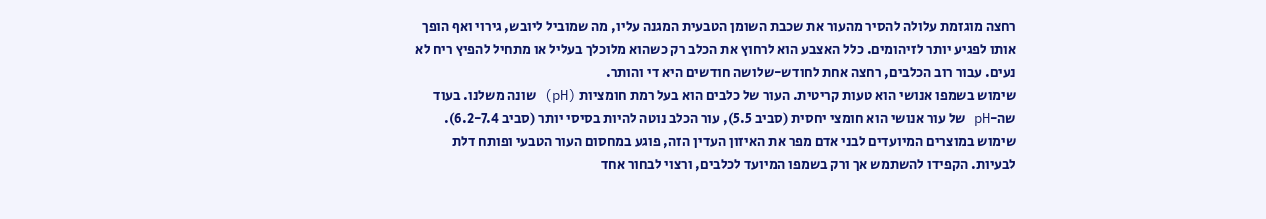רחצה מוגזמת עלולה להסיר מהעור את שכבת השומן הטבעית המגנה עליו, מה שמוביל ליובש, גירוי ואף הופך אותו לפגיע יותר לזיהומים. כלל האצבע הוא לרחוץ את הכלב רק כשהוא מלוכלך בעליל או מתחיל להפיץ ריח לא נעים. עבור רוב הכלבים, רחצה אחת לחודש-שלושה חודשים היא די והותר.
שימוש בשמפו אנושי הוא טעות קריטית. העור של כלבים הוא בעל רמת חומציות (pH) שונה משלנו. בעוד שה-pH של עור אנושי הוא חומצי יחסית (סביב 5.5), עור הכלב נוטה להיות בסיסי יותר (סביב 6.2-7.4). שימוש במוצרים המיועדים לבני אדם מפר את האיזון העדין הזה, פוגע במחסום העור הטבעי ופותח דלת לבעיות. הקפידו להשתמש אך ורק בשמפו המיועד לכלבים, ורצוי לבחור אחד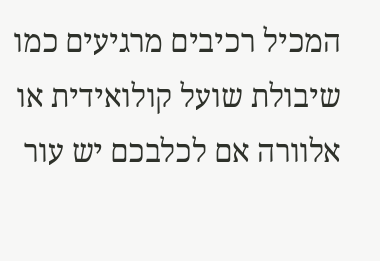המכיל רכיבים מרגיעים כמו שיבולת שועל קולואידית או אלוורה אם לכלבכם יש עור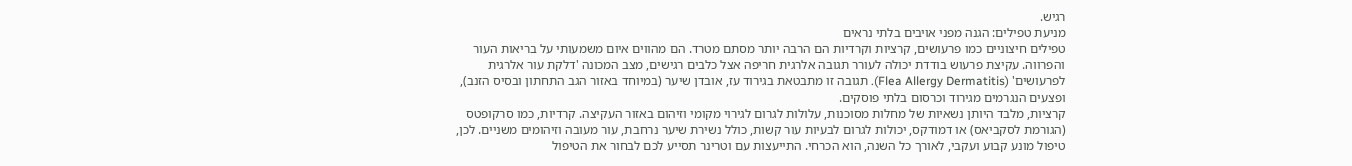רגיש.
מניעת טפילים: הגנה מפני אויבים בלתי נראים
טפילים חיצוניים כמו פרעושים, קרציות וקרדיות הם הרבה יותר מסתם מטרד. הם מהווים איום משמעותי על בריאות העור והפרווה. עקיצת פרעוש בודדת יכולה לעורר תגובה אלרגית חריפה אצל כלבים רגישים, מצב המכונה 'דלקת עור אלרגית לפרעושים' (Flea Allergy Dermatitis). תגובה זו מתבטאת בגירוד עז, אובדן שיער (במיוחד באזור הגב התחתון ובסיס הזנב), ופצעים הנגרמים מגירוד וכרסום בלתי פוסקים.
קרציות, מלבד היותן נשאיות של מחלות מסוכנות, עלולות לגרום לגירוי מקומי וזיהום באזור העקיצה. קרדיות, כמו סרקופטס (הגורמת לסקביאס) או דמודקס, יכולות לגרום לבעיות עור קשות, כולל נשירת שיער נרחבת, עור מעובה וזיהומים משניים. לכן, טיפול מונע קבוע ועקבי, לאורך כל השנה, הוא הכרחי. התייעצות עם וטרינר תסייע לכם לבחור את הטיפול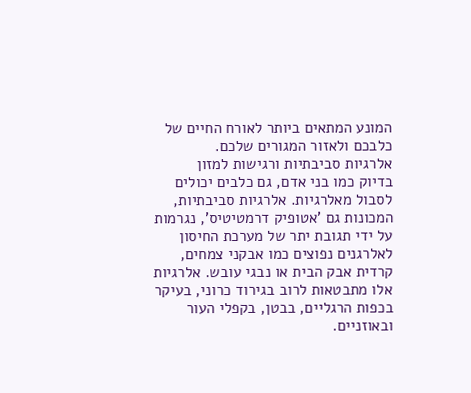המונע המתאים ביותר לאורח החיים של כלבכם ולאזור המגורים שלכם.
אלרגיות סביבתיות ורגישות למזון
בדיוק כמו בני אדם, גם כלבים יכולים לסבול מאלרגיות. אלרגיות סביבתיות, המכונות גם 'אטופיק דרמטיטיס', נגרמות על ידי תגובת יתר של מערכת החיסון לאלרגנים נפוצים כמו אבקני צמחים, קרדית אבק הבית או נבגי עובש. אלרגיות אלו מתבטאות לרוב בגירוד כרוני, בעיקר בכפות הרגליים, בבטן, בקפלי העור ובאוזניים.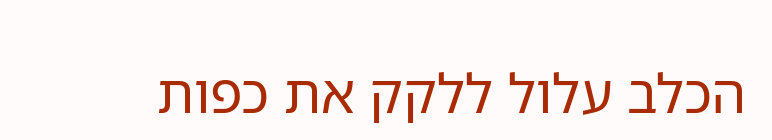הכלב עלול ללקק את כפות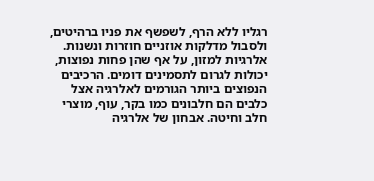רגליו ללא הרף, לשפשף את פניו ברהיטים, ולסבול מדלקות אוזניים חוזרות ונשנות.
אלרגיות למזון, על אף שהן פחות נפוצות, יכולות לגרום לתסמינים דומים. הרכיבים הנפוצים ביותר הגורמים לאלרגיה אצל כלבים הם חלבונים כמו בקר, עוף, מוצרי חלב וחיטה. אבחון של אלרגיה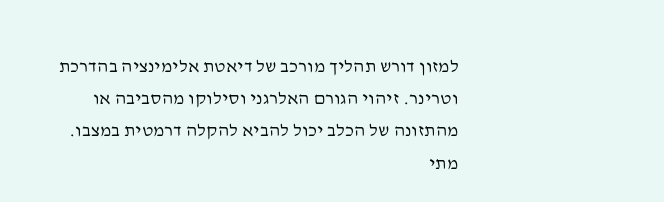למזון דורש תהליך מורכב של דיאטת אלימינציה בהדרכת וטרינר. זיהוי הגורם האלרגני וסילוקו מהסביבה או מהתזונה של הכלב יכול להביא להקלה דרמטית במצבו.
מתי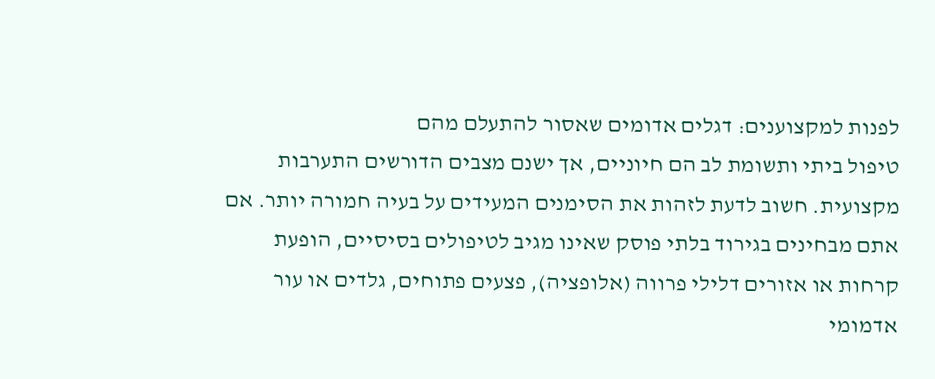לפנות למקצוענים: דגלים אדומים שאסור להתעלם מהם
טיפול ביתי ותשומת לב הם חיוניים, אך ישנם מצבים הדורשים התערבות מקצועית. חשוב לדעת לזהות את הסימנים המעידים על בעיה חמורה יותר. אם אתם מבחינים בגירוד בלתי פוסק שאינו מגיב לטיפולים בסיסיים, הופעת קרחות או אזורים דלילי פרווה (אלופציה), פצעים פתוחים, גלדים או עור אדמומי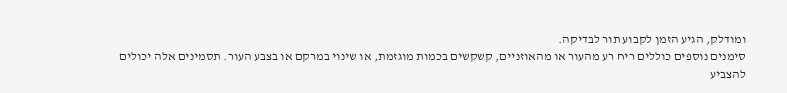ומודלק, הגיע הזמן לקבוע תור לבדיקה.
סימנים נוספים כוללים ריח רע מהעור או מהאוזניים, קשקשים בכמות מוגזמת, או שינוי במרקם או בצבע העור. תסמינים אלה יכולים להצביע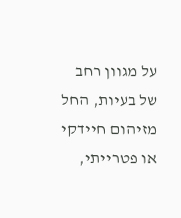על מגוון רחב של בעיות, החל מזיהום חיידקי או פטרייתי,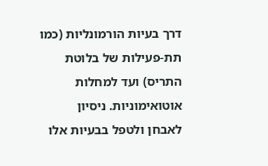דרך בעיות הורמונליות (כמו תת-פעילות של בלוטת התריס) ועד למחלות אוטואימוניות. ניסיון לאבחן ולטפל בבעיות אלו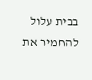בבית עלול להחמיר את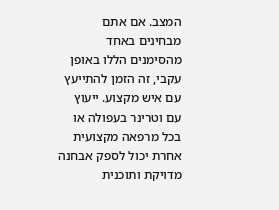המצב. אם אתם מבחינים באחד מהסימנים הללו באופן עקבי, זה הזמן להתייעץ עם איש מקצוע. ייעוץ עם וטרינר בעפולה או בכל מרפאה מקצועית אחרת יכול לספק אבחנה מדויקת ותוכנית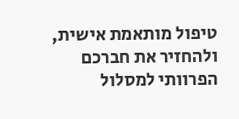טיפול מותאמת אישית, ולהחזיר את חברכם הפרוותי למסלול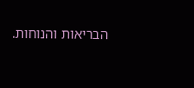הבריאות והנוחות.